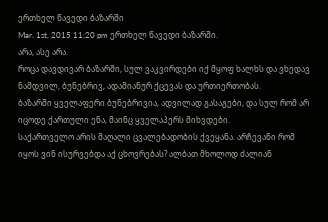ერთხელ წავედი ბაზარში
Mar. 1st, 2015 11:20 pm ერთხელ წავედი ბაზარში.
არა, ასე არა.
როცა დავდივარ ბაზარში, სულ ვაკვირდები იქ მყოფ ხალხს და ვხედავ ნამდვილ, ბუნებრივ, ადამიანურ ქცევას და ურთიერთობას.
ბაზარში ყველაფერი ბუნებრივია, ადვილად გასაგები, და სულ რომ არ იცოდე ქართული ენა, მაინც ყველაპერს მიხვდები.
საქართველო არის მაღალი ცვალებადობის ქვეყანა. არჩევანი რომ იყოს ვინ ისურვებდა აქ ცხოვრებას? ალბათ მხოლოდ ძალიან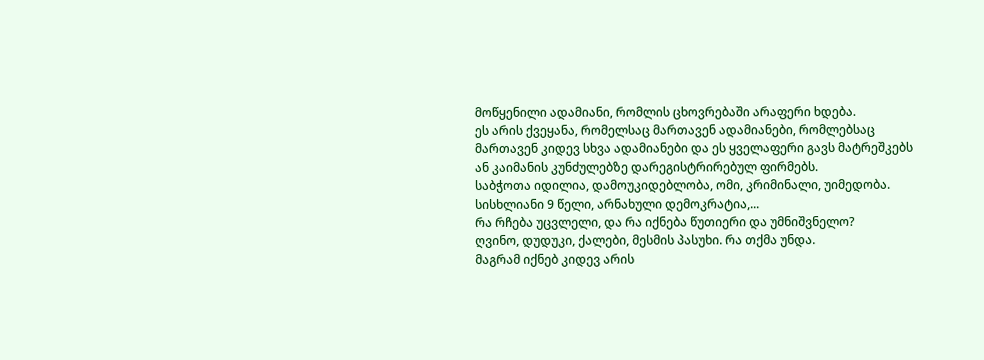მოწყენილი ადამიანი, რომლის ცხოვრებაში არაფერი ხდება.
ეს არის ქვეყანა, რომელსაც მართავენ ადამიანები, რომლებსაც მართავენ კიდევ სხვა ადამიანები და ეს ყველაფერი გავს მატრეშკებს ან კაიმანის კუნძულებზე დარეგისტრირებულ ფირმებს.
საბჭოთა იდილია, დამოუკიდებლობა, ომი, კრიმინალი, უიმედობა. სისხლიანი 9 წელი, არნახული დემოკრატია,...
რა რჩება უცვლელი, და რა იქნება წუთიერი და უმნიშვნელო?
ღვინო, დუდუკი, ქალები, მესმის პასუხი. რა თქმა უნდა.
მაგრამ იქნებ კიდევ არის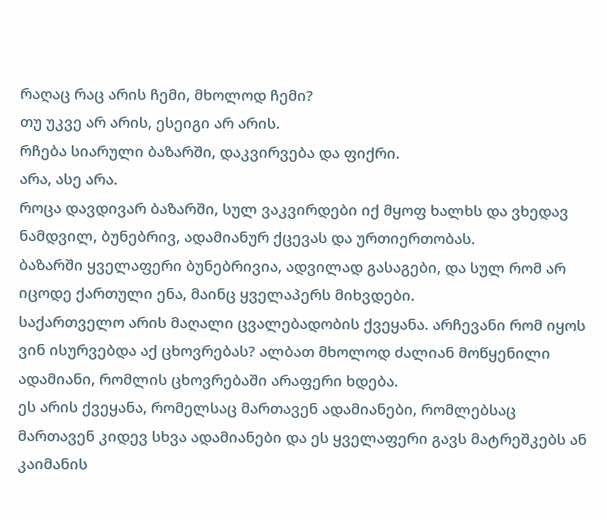რაღაც რაც არის ჩემი, მხოლოდ ჩემი?
თუ უკვე არ არის, ესეიგი არ არის.
რჩება სიარული ბაზარში, დაკვირვება და ფიქრი.
არა, ასე არა.
როცა დავდივარ ბაზარში, სულ ვაკვირდები იქ მყოფ ხალხს და ვხედავ ნამდვილ, ბუნებრივ, ადამიანურ ქცევას და ურთიერთობას.
ბაზარში ყველაფერი ბუნებრივია, ადვილად გასაგები, და სულ რომ არ იცოდე ქართული ენა, მაინც ყველაპერს მიხვდები.
საქართველო არის მაღალი ცვალებადობის ქვეყანა. არჩევანი რომ იყოს ვინ ისურვებდა აქ ცხოვრებას? ალბათ მხოლოდ ძალიან მოწყენილი ადამიანი, რომლის ცხოვრებაში არაფერი ხდება.
ეს არის ქვეყანა, რომელსაც მართავენ ადამიანები, რომლებსაც მართავენ კიდევ სხვა ადამიანები და ეს ყველაფერი გავს მატრეშკებს ან კაიმანის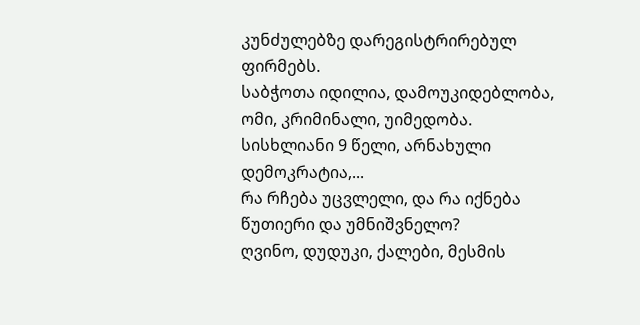კუნძულებზე დარეგისტრირებულ ფირმებს.
საბჭოთა იდილია, დამოუკიდებლობა, ომი, კრიმინალი, უიმედობა. სისხლიანი 9 წელი, არნახული დემოკრატია,...
რა რჩება უცვლელი, და რა იქნება წუთიერი და უმნიშვნელო?
ღვინო, დუდუკი, ქალები, მესმის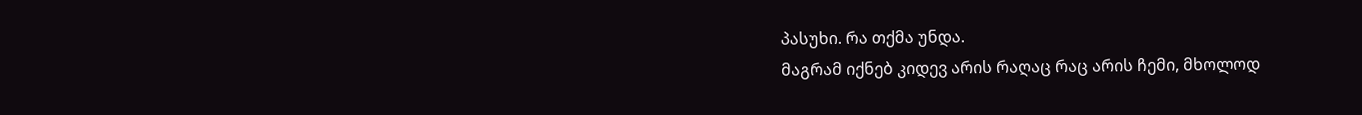პასუხი. რა თქმა უნდა.
მაგრამ იქნებ კიდევ არის რაღაც რაც არის ჩემი, მხოლოდ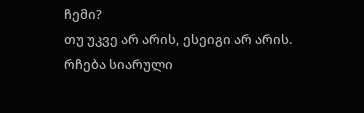ჩემი?
თუ უკვე არ არის, ესეიგი არ არის.
რჩება სიარული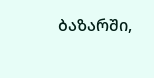ბაზარში,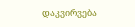დაკვირვება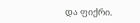და ფიქრი.